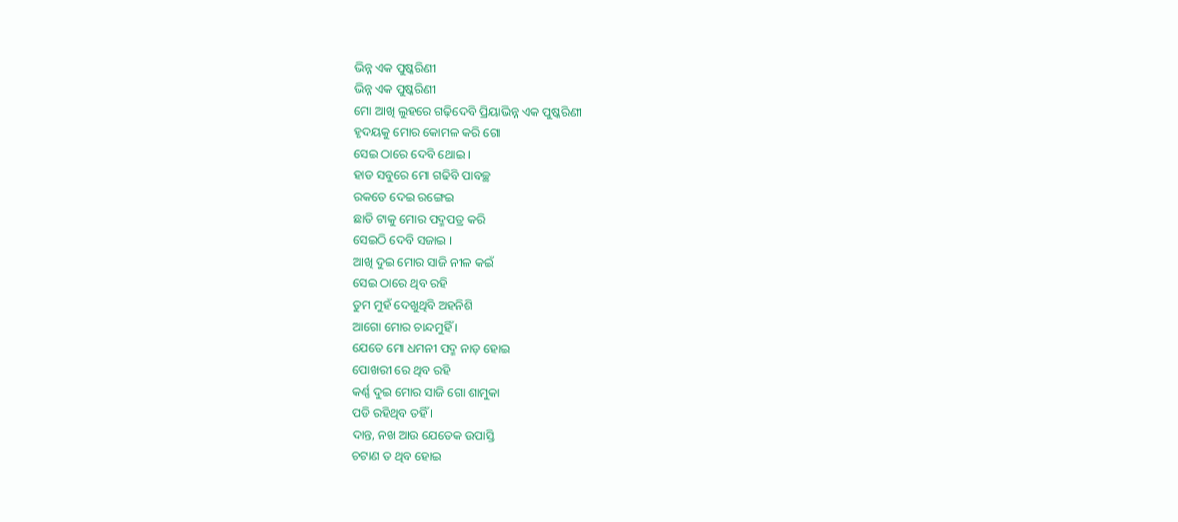ଭିନ୍ନ ଏକ ପୁଷ୍କରିଣୀ
ଭିନ୍ନ ଏକ ପୁଷ୍କରିଣୀ
ମୋ ଆଖି ଲୁହରେ ଗଢ଼ିଦେବି ପ୍ରିୟାଭିନ୍ନ ଏକ ପୁଷ୍କରିଣୀ
ହୃଦୟକୁ ମୋର କୋମଳ କରି ଗୋ
ସେଇ ଠାରେ ଦେବି ଥୋଇ ।
ହାଡ ସବୁରେ ମୋ ଗଢିବି ପାବଚ୍ଛ
ରକତେ ଦେଇ ରଙ୍ଗେଇ
ଛାତି ଟାକୁ ମୋର ପଦ୍ମପତ୍ର କରି
ସେଇଠି ଦେବି ସଜାଇ ।
ଆଖି ଦୁଇ ମୋର ସାଜି ନୀଳ କଇଁ
ସେଇ ଠାରେ ଥିବ ରହି
ତୁମ ମୁହଁ ଦେଖୁଥିବି ଅହନିଶି
ଆଗୋ ମୋର ଚାନ୍ଦମୁହିଁ ।
ଯେତେ ମୋ ଧମନୀ ପଦ୍ମ ନାଡ଼ ହୋଇ
ପୋଖରୀ ରେ ଥିବ ରହି
କର୍ଣ୍ଣ ଦୁଇ ମୋର ସାଜି ଗୋ ଶାମୁକା
ପଡି ରହିଥିବ ତହିଁ ।
ଦାନ୍ତ, ନଖ ଆଉ ଯେତେକ ଉପାସ୍ତି
ଚଟାଣ ତ ଥିବ ହୋଇ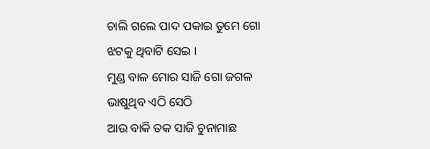ଚାଲି ଗଲେ ପାଦ ପକାଇ ତୁମେ ଗୋ
ଝଟକୁ ଥିବାଟି ସେଇ ।
ମୁଣ୍ଡ ବାଳ ମୋର ସାଜି ଗୋ ଜଗଳ
ଭାଷୁଥିବ ଏଠି ସେଠି
ଆଉ ବାକି ତକ ସାଜି ଚୁନାମାଛ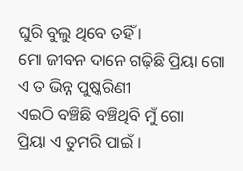ଘୁରି ବୁଲୁ ଥିବେ ତହିଁ ।
ମୋ ଜୀବନ ଦାନେ ଗଢ଼ିଛି ପ୍ରିୟା ଗୋ
ଏ ତ ଭିନ୍ନ ପୁଷ୍କରିଣୀ
ଏଇଠି ବଞ୍ଚିଛି ବଞ୍ଚିଥିବି ମୁଁ ଗୋ
ପ୍ରିୟା ଏ ତୁମରି ପାଇଁ ।